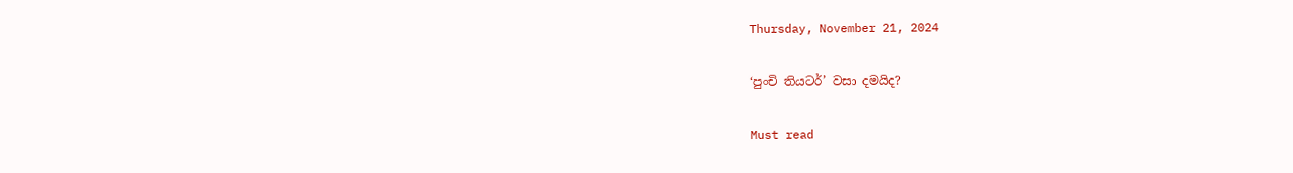Thursday, November 21, 2024

‘පුංචි තියටර්’ වසා දමයිද?

Must read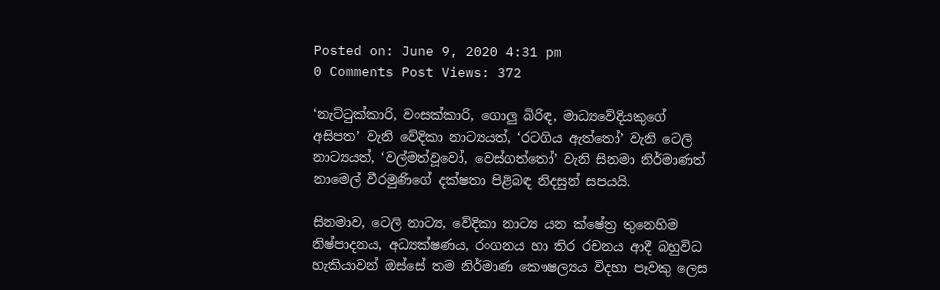Posted on: June 9, 2020 4:31 pm
0 Comments Post Views: 372

‘නැට්ටුක්කාරි, වංසක්කාරි, ගොලු බිරිඳ, මාධ්‍යවේදියකුගේ අසිපත’ වැනි වේදිකා නාට්‍යයත්, ‘රටගිය ඇත්තෝ’ වැනි ටෙලි නාට්‍යයත්, ‘වල්මත්වූවෝ, වෙස්ගත්තෝ’ වැනි සිනමා නිර්මාණත් නාමෙල් වීරමුණිගේ දක්ෂතා පිළිබඳ නිදසුන් සපයයි.

සිනමාව, ටෙලි නාට්‍ය, වේදිකා නාට්‍ය යන ක්ෂේත්‍ර තුනෙහිම නිෂ්පාදනය, අධ්‍යක්ෂණය, රංගනය හා තිර රචනය ආදී බහුවිධ හැකියාවන් ඔස්සේ තම නිර්මාණ කෞෂල්‍යය විදහා පෑවකු ලෙස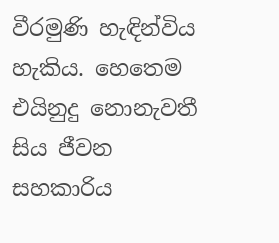වීරමුණි හැඳින්විය හැකිය. හෙතෙම එයිනුදු නොනැවතී සිය ජීවන සහකාරිය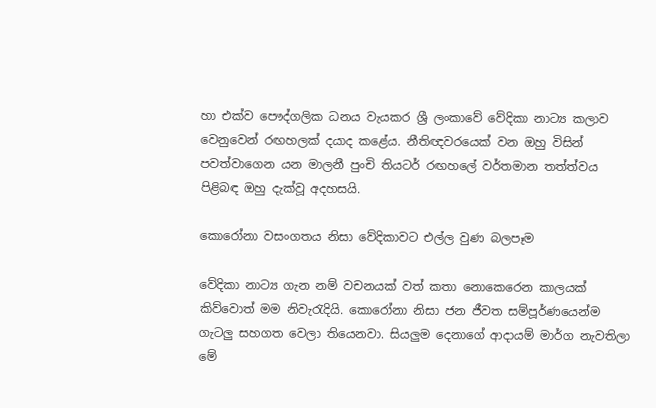හා එක්ව පෞද්ගලික ධනය වැයකර ශ්‍රී ලංකාවේ වේදිකා නාට්‍ය කලාව වෙනුවෙන් රඟහලක් දයාද කළේය. නීතිඥවරයෙක් වන ඔහු විසින් පවත්වාගෙන යන මාලනී පුංචි තියටර් රඟහලේ වර්තමාන තත්ත්වය පිළිබඳ ඔහු දැක්වූ අදහසයි.

කොරෝනා වසංගතය නිසා වේදිකාවට එල්ල වුණ බලපෑම

වේදිකා නාට්‍ය ගැන නම් වචනයක් වත් කතා නොකෙරෙන කාලයක් කිව්වොත් මම නිවැරැදියි. කොරෝනා නිසා ජන ජීවත සම්පූර්ණයෙන්ම ගැටලු සහගත වෙලා තියෙනවා. සියලුම දෙනාගේ ආදායම් මාර්ග නැවතිලා මේ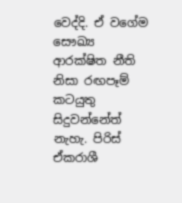වෙද්දි. ඒ වගේම සෞඛ්‍ය ආරක්ෂිත නීති නිසා රඟපෑම් කටයුතු සිදුවන්නේත් නැහැ. පිරිස් ඒකරාශී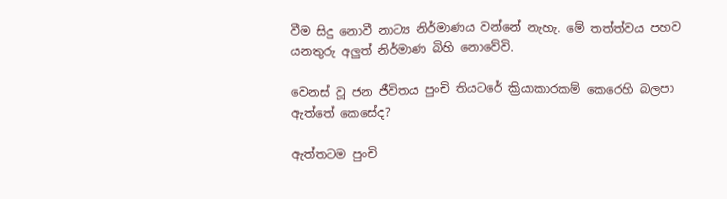වීම සිදු නොවී නාට්‍ය නිර්මාණය වන්නේ නැහැ. මේ තත්ත්වය පහව යනතුරු අලුත් නිර්මාණ බිහි නොවේවි.

වෙනස් වූ ජන ජීවිතය පුංචි තියටරේ ක්‍රියාකාරකම් කෙරෙහි බලපා ඇත්තේ කෙසේද?

ඇත්තටම පුංචි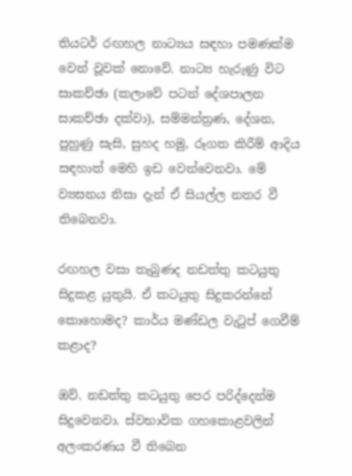තියටර් රඟහල නාට්‍යය සඳහා පමණක්ම වෙන් වූවක් නොවේ. නාට්‍ය හැරුණු විට සාකච්ඡා (කලාවේ පටන් දේශපාලන සාකච්ඡා දක්වා), සම්මන්ත්‍රණ, දේශන, පුහුණු සැසි, සුහද හමු, රූගත කිරීම් ආදිය සඳහාත් මෙහි ඉඩ වෙන්වෙනවා. මේ ව්‍යසනය නිසා දැන් ඒ සියල්ල නතර වී තිබෙනවා.

රඟහල වසා තැබුණද නඩත්තු කටයුතු සිදුකළ යුතුයි. ඒ කටයුතු සිදුකරන්නේ කොහොමද? කාර්ය මණ්ඩල වැටුප් ගෙවීම් කළාද?

ඔව්. නඩත්තු කටයුතු පෙර පරිද්දෙන්ම සිදුවෙනවා. ස්වභාවික ගහකොළවලින් අලංකරණය වී තිබෙන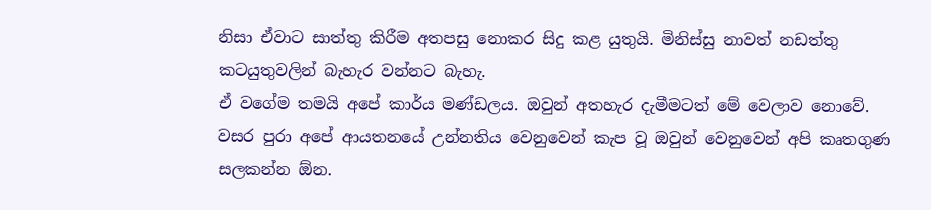නිසා ඒවාට සාත්තු කිරීම අතපසු නොකර සිදු කළ යුතුයි. මිනිස්සු නාවත් නඩත්තු කටයුතුවලින් බැහැර වන්නට බැහැ.
ඒ වගේම තමයි අපේ කාර්ය මණ්ඩලය. ඔවුන් අතහැර දැමීමටත් මේ වෙලාව නොවේ. වසර පුරා අපේ ආයතනයේ උන්නතිය වෙනුවෙන් කැප වූ ඔවුන් වෙනුවෙන් අපි කෘතගුණ සලකන්න ඕන.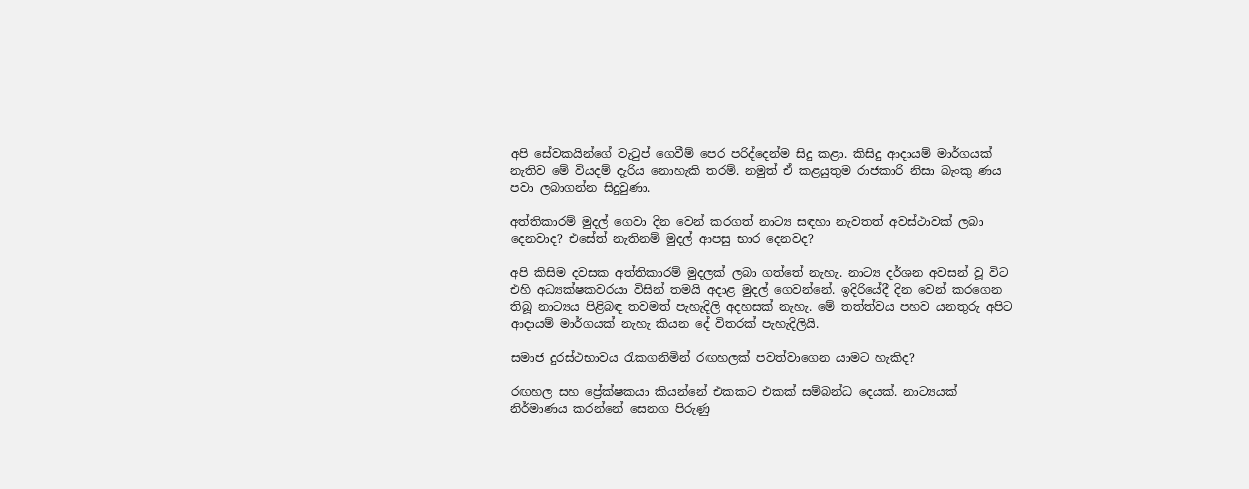අපි සේවකයින්ගේ වැටුප් ගෙවීම් පෙර පරිද්දෙන්ම සිදු කළා. කිසිදු ආදායම් මාර්ගයක් නැතිව මේ වියදම් දැරිය නොහැකි තරම්. නමුත් ඒ කළයුතුම රාජකාරි නිසා බැංකු ණය පවා ලබාගන්න සිදුවුණා.

අත්තිකාරම් මුදල් ගෙවා දින වෙන් කරගත් නාට්‍ය සඳහා නැවතත් අවස්ථාවක් ලබා දෙනවාද? එසේත් නැතිනම් මුදල් ආපසු භාර දෙනවද?

අපි කිසිම දවසක අත්තිකාරම් මුදලක් ලබා ගත්තේ නැහැ. නාට්‍ය දර්ශන අවසන් වූ විට එහි අධ්‍යක්ෂකවරයා විසින් තමයි අදාළ මුදල් ගෙවන්නේ. ඉදිරියේදී දින වෙන් කරගෙන තිබූ නාට්‍යය පිළිබඳ තවමත් පැහැදිලි අදහසක් නැහැ. මේ තත්ත්වය පහව යනතුරු අපිට ආදායම් මාර්ගයක් නැහැ කියන දේ විතරක් පැහැදිලියි.

සමාජ දුරස්ථභාවය රැකගනිමින් රඟහලක් පවත්වාගෙන යාමට හැකිද?

රඟහල සහ ප්‍රේක්ෂකයා කියන්නේ එකකට එකක් සම්බන්ධ දෙයක්. නාට්‍යයක් නිර්මාණය කරන්නේ සෙනග පිරුණු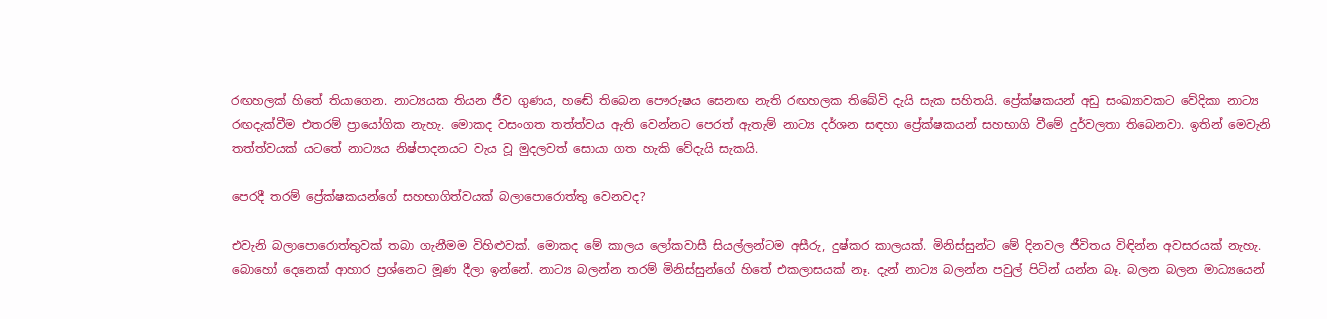රඟහලක් හිතේ තියාගෙන. නාට්‍යයක තියන ජීව ගුණය, හඬේ තිබෙන පෞරුෂය සෙනඟ නැති රඟහලක තිබේවි දැයි සැක සහිතයි. ප්‍රේක්ෂකයන් අඩු සංඛ්‍යාවකට වේදිකා නාට්‍ය රඟදැක්වීම එතරම් ප්‍රායෝගික නැහැ. මොකද වසංගත තත්ත්වය ඇති වෙන්නට පෙරත් ඇතැම් නාට්‍ය දර්ශන සඳහා ප්‍රේක්ෂකයන් සහභාගි වීමේ දුර්වලතා තිබෙනවා. ඉතින් මෙවැනි තත්ත්වයක් යටතේ නාට්‍යය නිෂ්පාදනයට වැය වූ මුදලවත් සොයා ගත හැකි වේදැයි සැකයි.

පෙරදී තරම් ප්‍රේක්ෂකයන්ගේ සහභාගිත්වයක් බලාපොරොත්තු වෙනවද?

එවැනි බලාපොරොත්තුවක් තබා ගැනීමම විහිළුවක්. මොකද මේ කාලය ලෝකවාසී සියල්ලන්ටම අසීරු, දුෂ්කර කාලයක්. මිනිස්සුන්ට මේ දිනවල ජීවිතය විඳින්න අවසරයක් නැහැ. බොහෝ දෙනෙක් ආහාර ප්‍රශ්නෙට මූණ දීලා ඉන්නේ. නාට්‍ය බලන්න තරම් මිනිස්සුන්ගේ හිතේ එකලාසයක් නෑ. දැන් නාට්‍ය බලන්න පවුල් පිටින් යන්න බෑ. බලන බලන මාධ්‍යයෙන්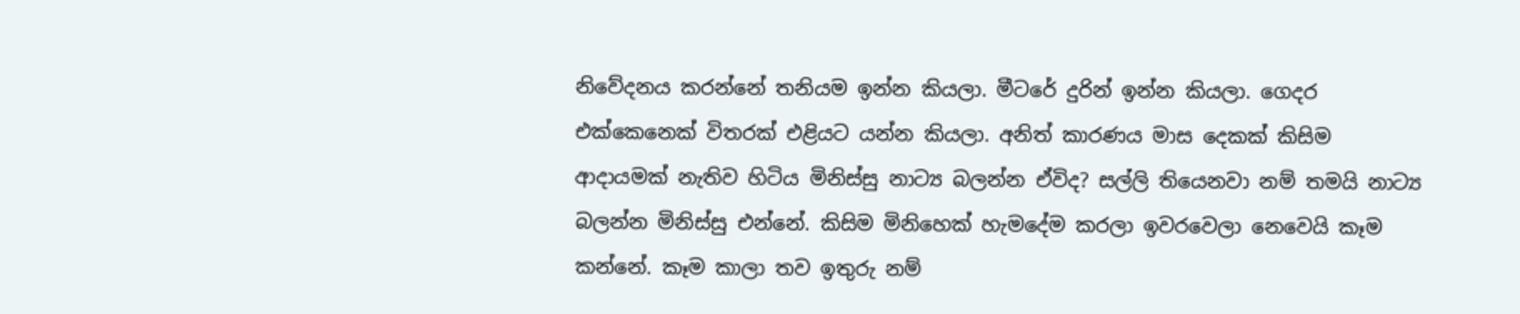නිවේදනය කරන්නේ තනියම ඉන්න කියලා. මීටරේ දුරින් ඉන්න කියලා. ගෙදර එක්කෙනෙක් විතරක් එළියට යන්න කියලා. අනිත් කාරණය මාස දෙකක් කිසිම ආදායමක් නැතිව හිටිය මිනිස්සු නාට්‍ය බලන්න ඒවිද? සල්ලි තියෙනවා නම් තමයි නාට්‍ය බලන්න මිනිස්සු එන්නේ. කිසිම මිනිහෙක් හැමදේම කරලා ඉවරවෙලා නෙවෙයි කෑම කන්නේ. කෑම කාලා තව ඉතුරු නම්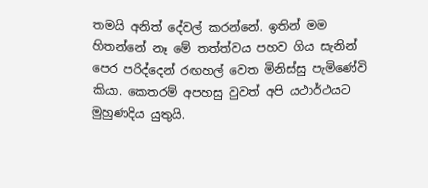තමයි අනිත් දේවල් කරන්නේ. ඉතින් මම හිතන්නේ නෑ මේ තත්ත්වය පහව ගිය සැනින් පෙර පරිද්දෙන් රඟහල් වෙත මිනිස්සු පැමිණේවි කියා. කෙතරම් අපහසු වුවත් අපි යථාර්ථයට මුහුණදිය යුතුයි.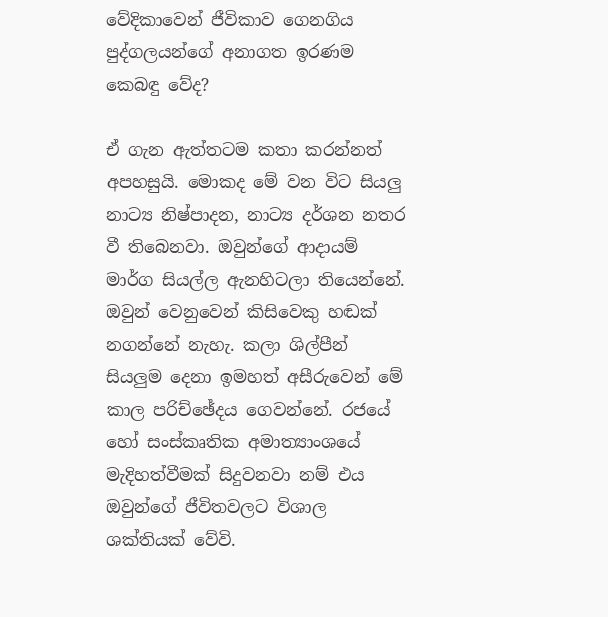වේදිකාවෙන් ජීවිකාව ගෙනගිය පුද්ගලයන්ගේ අනාගත ඉරණම කෙබඳු වේද?

ඒ ගැන ඇත්තටම කතා කරන්නත් අපහසුයි. මොකද මේ වන විට සියලු නාට්‍ය නිෂ්පාදන, නාට්‍ය දර්ශන නතර වී තිබෙනවා. ඔවුන්ගේ ආදායම් මාර්ග සියල්ල ඇනහිටලා තියෙන්නේ. ඔවුන් වෙනුවෙන් කිසිවෙකු හඬක් නගන්නේ නැහැ. කලා ශිල්පීන් සියලුම දෙනා ඉමහත් අසීරුවෙන් මේ කාල පරිච්ඡේදය ගෙවන්නේ. රජයේ හෝ සංස්කෘතික අමාත්‍යාංශයේ මැදිහත්වීමක් සිදුවනවා නම් එය ඔවුන්ගේ ජීවිතවලට විශාල ශක්තියක් වේවි.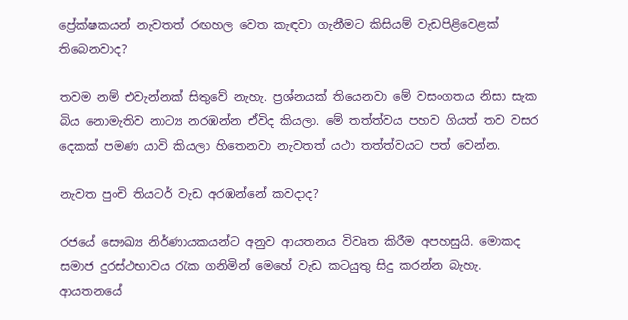ප්‍රේක්ෂකයන් නැවතත් රඟහල වෙත කැඳවා ගැනීමට කිසියම් වැඩපිළිවෙළක් තිබෙනවාද?

තවම නම් එවැන්නක් සිතුවේ නැහැ. ප්‍රශ්නයක් තියෙනවා මේ වසංගතය නිසා සැක බිය නොමැතිව නාට්‍ය නරඹන්න ඒවිද කියලා. මේ තත්ත්වය පහව ගියත් තව වසර දෙකක් පමණ යාවි කියලා හිතෙනවා නැවතත් යථා තත්ත්වයට පත් වෙන්න.

නැවත පුංචි තියටර් වැඩ අරඹන්නේ කවදාද?

රජයේ සෞඛ්‍ය නිර්ණායකයන්ට අනුව ආයතනය විවෘත කිරීම අපහසුයි. මොකද සමාජ දුරස්ථභාවය රැක ගනිමින් මෙහේ වැඩ කටයුතු සිදු කරන්න බැහැ. ආයතනයේ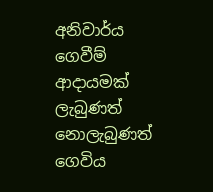අනිවාර්ය ගෙවීම් ආදායමක් ලැබුණත් නොලැබුණත් ගෙවිය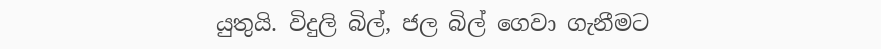යුතුයි. විදුලි බිල්, ජල බිල් ගෙවා ගැනීමට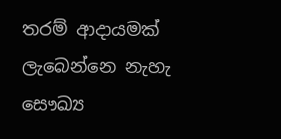තරම් ආදායමක් ලැබෙන්නෙ නැහැ සෞඛ්‍ය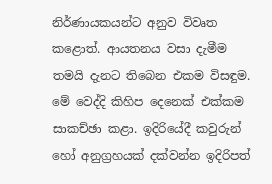නිර්ණායකයන්ට අනුව විවෘත කළොත්. ආයතනය වසා දැමීම තමයි දැනට තිබෙන එකම විසඳුම. මේ වෙද්දි කිහිප දෙනෙක් එක්කම සාකච්ඡා කළා. ඉදිරියේදී කවුරුන් හෝ අනුග්‍රහයක් දක්වන්න ඉදිරිපත්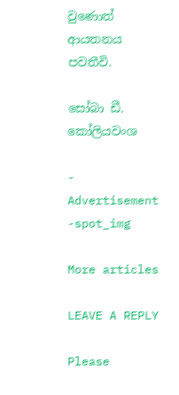වුණොත් ආයතනය පවතීවි.

සෝබා ඩී. කෝලියවංශ

- Advertisement -spot_img

More articles

LEAVE A REPLY

Please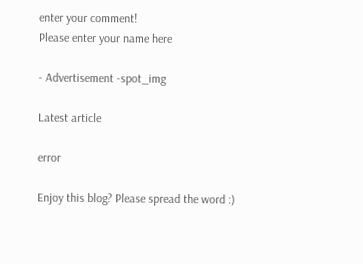enter your comment!
Please enter your name here

- Advertisement -spot_img

Latest article

error

Enjoy this blog? Please spread the word :)